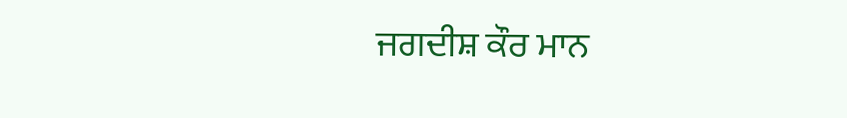ਜਗਦੀਸ਼ ਕੌਰ ਮਾਨ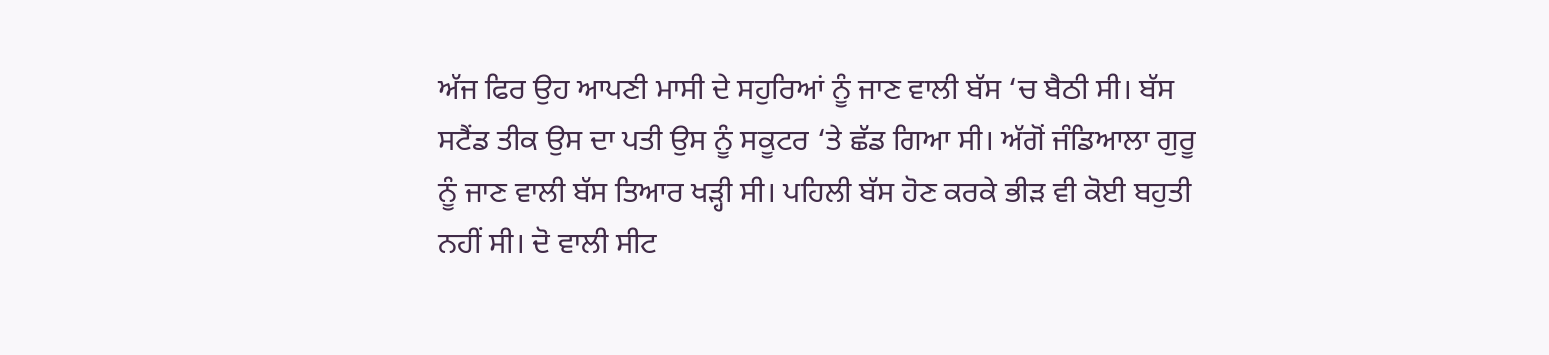ਅੱਜ ਫਿਰ ਉਹ ਆਪਣੀ ਮਾਸੀ ਦੇ ਸਹੁਰਿਆਂ ਨੂੰ ਜਾਣ ਵਾਲੀ ਬੱਸ ‘ਚ ਬੈਠੀ ਸੀ। ਬੱਸ ਸਟੈਂਡ ਤੀਕ ਉਸ ਦਾ ਪਤੀ ਉਸ ਨੂੰ ਸਕੂਟਰ ‘ਤੇ ਛੱਡ ਗਿਆ ਸੀ। ਅੱਗੋਂ ਜੰਡਿਆਲਾ ਗੁਰੂ ਨੂੰ ਜਾਣ ਵਾਲੀ ਬੱਸ ਤਿਆਰ ਖੜ੍ਹੀ ਸੀ। ਪਹਿਲੀ ਬੱਸ ਹੋਣ ਕਰਕੇ ਭੀੜ ਵੀ ਕੋਈ ਬਹੁਤੀ ਨਹੀਂ ਸੀ। ਦੋ ਵਾਲੀ ਸੀਟ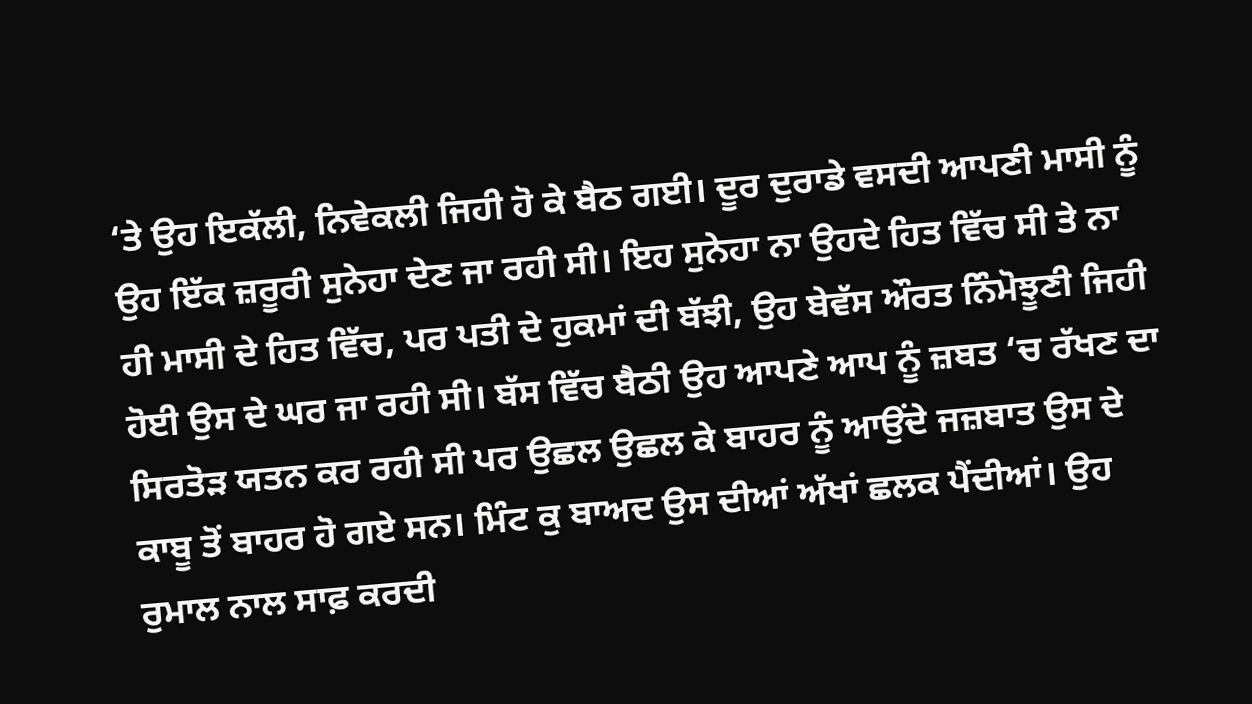‘ਤੇ ਉਹ ਇਕੱਲੀ, ਨਿਵੇਕਲੀ ਜਿਹੀ ਹੋ ਕੇ ਬੈਠ ਗਈ। ਦੂਰ ਦੁਰਾਡੇ ਵਸਦੀ ਆਪਣੀ ਮਾਸੀ ਨੂੰ ਉਹ ਇੱਕ ਜ਼ਰੂਰੀ ਸੁਨੇਹਾ ਦੇਣ ਜਾ ਰਹੀ ਸੀ। ਇਹ ਸੁਨੇਹਾ ਨਾ ਉਹਦੇ ਹਿਤ ਵਿੱਚ ਸੀ ਤੇ ਨਾ ਹੀ ਮਾਸੀ ਦੇ ਹਿਤ ਵਿੱਚ, ਪਰ ਪਤੀ ਦੇ ਹੁਕਮਾਂ ਦੀ ਬੱਝੀ, ਉਹ ਬੇਵੱਸ ਔਰਤ ਨਿੰਮੋਝੂਣੀ ਜਿਹੀ ਹੋਈ ਉਸ ਦੇ ਘਰ ਜਾ ਰਹੀ ਸੀ। ਬੱਸ ਵਿੱਚ ਬੈਠੀ ਉਹ ਆਪਣੇ ਆਪ ਨੂੰ ਜ਼ਬਤ ‘ਚ ਰੱਖਣ ਦਾ ਸਿਰਤੋੜ ਯਤਨ ਕਰ ਰਹੀ ਸੀ ਪਰ ਉਛਲ ਉਛਲ ਕੇ ਬਾਹਰ ਨੂੰ ਆਉਂਦੇ ਜਜ਼ਬਾਤ ਉਸ ਦੇ ਕਾਬੂ ਤੋਂ ਬਾਹਰ ਹੋ ਗਏ ਸਨ। ਮਿੰਟ ਕੁ ਬਾਅਦ ਉਸ ਦੀਆਂ ਅੱਖਾਂ ਛਲਕ ਪੈਂਦੀਆਂ। ਉਹ ਰੁਮਾਲ ਨਾਲ ਸਾਫ਼ ਕਰਦੀ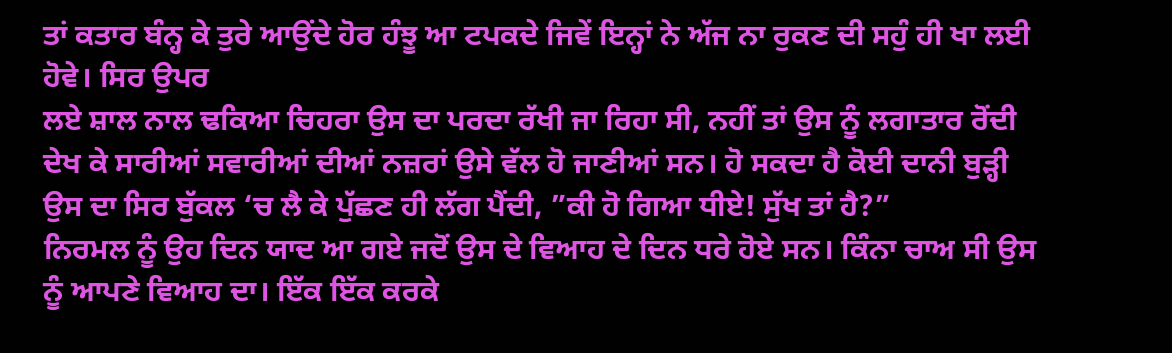ਤਾਂ ਕਤਾਰ ਬੰਨ੍ਹ ਕੇ ਤੁਰੇ ਆਉਂਦੇ ਹੋਰ ਹੰਝੂ ਆ ਟਪਕਦੇ ਜਿਵੇਂ ਇਨ੍ਹਾਂ ਨੇ ਅੱਜ ਨਾ ਰੁਕਣ ਦੀ ਸਹੁੰ ਹੀ ਖਾ ਲਈ ਹੋਵੇ। ਸਿਰ ਉਪਰ
ਲਏ ਸ਼ਾਲ ਨਾਲ ਢਕਿਆ ਚਿਹਰਾ ਉਸ ਦਾ ਪਰਦਾ ਰੱਖੀ ਜਾ ਰਿਹਾ ਸੀ, ਨਹੀਂ ਤਾਂ ਉਸ ਨੂੰ ਲਗਾਤਾਰ ਰੋਂਦੀ ਦੇਖ ਕੇ ਸਾਰੀਆਂ ਸਵਾਰੀਆਂ ਦੀਆਂ ਨਜ਼ਰਾਂ ਉਸੇ ਵੱਲ ਹੋ ਜਾਣੀਆਂ ਸਨ। ਹੋ ਸਕਦਾ ਹੈ ਕੋਈ ਦਾਨੀ ਬੁੜ੍ਹੀ ਉਸ ਦਾ ਸਿਰ ਬੁੱਕਲ ‘ਚ ਲੈ ਕੇ ਪੁੱਛਣ ਹੀ ਲੱਗ ਪੈਂਦੀ, ”ਕੀ ਹੋ ਗਿਆ ਧੀਏ! ਸੁੱਖ ਤਾਂ ਹੈ?”
ਨਿਰਮਲ ਨੂੰ ਉਹ ਦਿਨ ਯਾਦ ਆ ਗਏ ਜਦੋਂ ਉਸ ਦੇ ਵਿਆਹ ਦੇ ਦਿਨ ਧਰੇ ਹੋਏ ਸਨ। ਕਿੰਨਾ ਚਾਅ ਸੀ ਉਸ ਨੂੰ ਆਪਣੇ ਵਿਆਹ ਦਾ। ਇੱਕ ਇੱਕ ਕਰਕੇ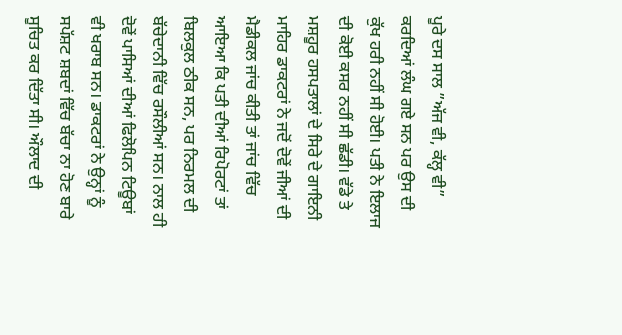ਪੂਰੇ ਦਸ ਸਾਲ ”ਅੱਜ ਵੀ, ਕੱਲ੍ਹ ਵੀ” ਕਰਦਿਆਂ ਲੰਘ ਗਏ ਸਨ ਪਰ ਉਸ ਦੀ ਕੁੱਖ ਹਰੀ ਨਹੀਂ ਸੀ ਹੋਈ। ਪਤੀ ਨੇ ਇਲਾਜ ਦੀ ਕੋਈ ਕਸਰ ਨਹੀਂ ਸੀ ਛੱਡੀ। ਵੱਡੇ ਤੇ ਮਸ਼ਹੂਰ ਹਸਪਤਾਲਾਂ ਦੇ ਸਿਰੇ ਦੇ ਗਾਇਨੀ ਮਾਹਿਰ ਡਾਕਟਰਾਂ ਨੇ ਜਦੋਂ ਦੋਵੇਂ ਜੀਆਂ ਦੀ ਮੈਡੀਕਲ ਜਾਂਚ ਕੀਤੀ ਤਾਂ ਜਾਂਚ ਵਿੱਚ ਆਇਆ ਕਿ ਪਤੀ ਦੀਆਂ ਰਿਪੋਰਟਾਂ ਤਾਂ ਬਿਲਕੁਲ ਠੀਕ ਸਨ, ਪਰ ਨਿਰਮਲ ਦੀ ਬੱਚੇਦਾਨੀ ਵਿੱਚ ਰਸੌਲੀਆਂ ਸਨ। ਨਾਲ ਹੀ ਦੋਵੇਂ ਪਾਸਿਆਂ ਦੀਆਂ ਫਿਲੋਪਿਨ ਟਿਊਬਾਂ ਵੀ ਖਰਾਬ ਸਨ। ਡਾਕਟਰਾਂ ਨੇ ਉਨ੍ਹਾਂ ਨੂੰ ਸਪੱਸ਼ਟ ਸ਼ਬਦਾਂ ਵਿੱਚ ਬੱਚਾ ਨਾ ਹੋਣ ਬਾਰੇ ਸੂਚਿਤ ਕਰ ਦਿੱਤਾ ਸੀ। ਔਲਾਦ ਦੀ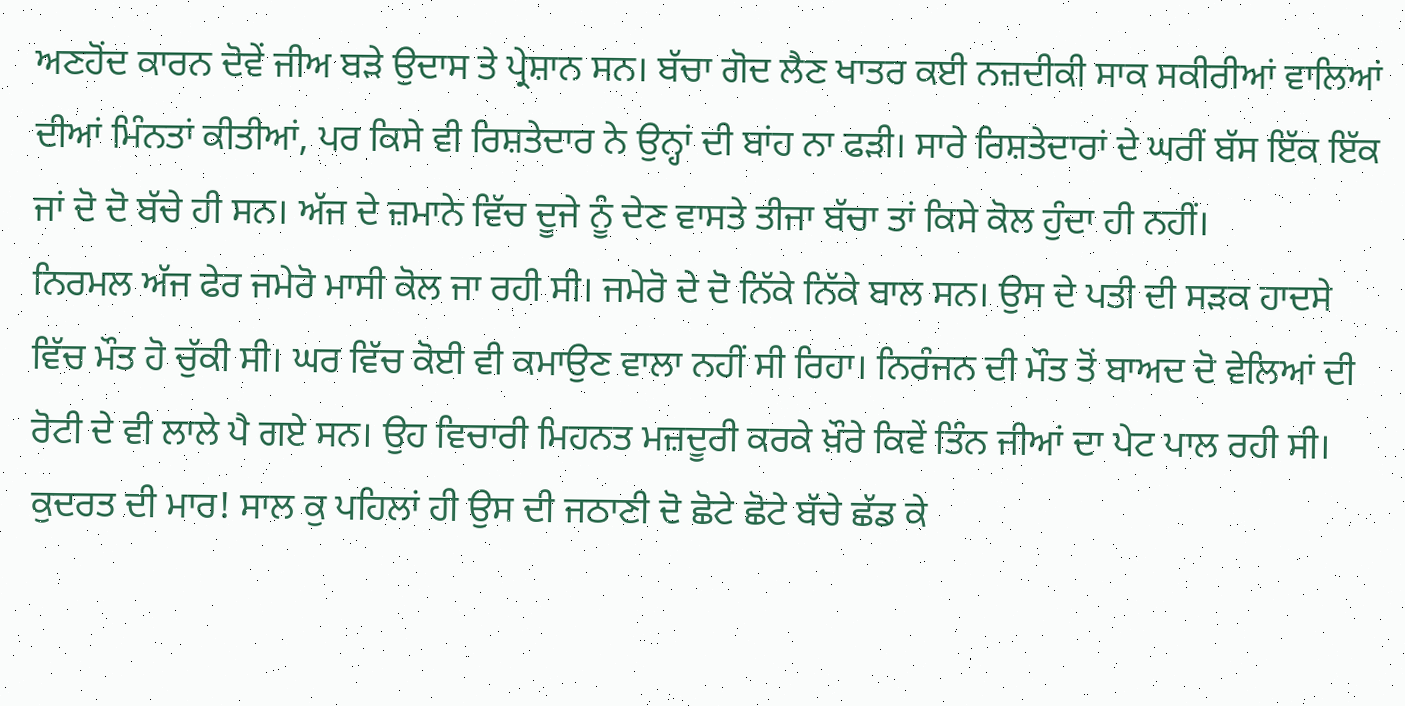ਅਣਹੋਂਦ ਕਾਰਨ ਦੋਵੇਂ ਜੀਅ ਬੜੇ ਉਦਾਸ ਤੇ ਪ੍ਰੇਸ਼ਾਨ ਸਨ। ਬੱਚਾ ਗੋਦ ਲੈਣ ਖਾਤਰ ਕਈ ਨਜ਼ਦੀਕੀ ਸਾਕ ਸਕੀਰੀਆਂ ਵਾਲਿਆਂ ਦੀਆਂ ਮਿੰਨਤਾਂ ਕੀਤੀਆਂ, ਪਰ ਕਿਸੇ ਵੀ ਰਿਸ਼ਤੇਦਾਰ ਨੇ ਉਨ੍ਹਾਂ ਦੀ ਬਾਂਹ ਨਾ ਫੜੀ। ਸਾਰੇ ਰਿਸ਼ਤੇਦਾਰਾਂ ਦੇ ਘਰੀਂ ਬੱਸ ਇੱਕ ਇੱਕ ਜਾਂ ਦੋ ਦੋ ਬੱਚੇ ਹੀ ਸਨ। ਅੱਜ ਦੇ ਜ਼ਮਾਨੇ ਵਿੱਚ ਦੂਜੇ ਨੂੰ ਦੇਣ ਵਾਸਤੇ ਤੀਜਾ ਬੱਚਾ ਤਾਂ ਕਿਸੇ ਕੋਲ ਹੁੰਦਾ ਹੀ ਨਹੀਂ।
ਨਿਰਮਲ ਅੱਜ ਫੇਰ ਜਮੇਰੋ ਮਾਸੀ ਕੋਲ ਜਾ ਰਹੀ ਸੀ। ਜਮੇਰੋ ਦੇ ਦੋ ਨਿੱਕੇ ਨਿੱਕੇ ਬਾਲ ਸਨ। ਉਸ ਦੇ ਪਤੀ ਦੀ ਸੜਕ ਹਾਦਸੇ ਵਿੱਚ ਮੌਤ ਹੋ ਚੁੱਕੀ ਸੀ। ਘਰ ਵਿੱਚ ਕੋਈ ਵੀ ਕਮਾਉਣ ਵਾਲਾ ਨਹੀਂ ਸੀ ਰਿਹਾ। ਨਿਰੰਜਨ ਦੀ ਮੌਤ ਤੋਂ ਬਾਅਦ ਦੋ ਵੇਲਿਆਂ ਦੀ ਰੋਟੀ ਦੇ ਵੀ ਲਾਲੇ ਪੈ ਗਏ ਸਨ। ਉਹ ਵਿਚਾਰੀ ਮਿਹਨਤ ਮਜ਼ਦੂਰੀ ਕਰਕੇ ਖ਼ੌਰੇ ਕਿਵੇਂ ਤਿੰਨ ਜੀਆਂ ਦਾ ਪੇਟ ਪਾਲ ਰਹੀ ਸੀ। ਕੁਦਰਤ ਦੀ ਮਾਰ! ਸਾਲ ਕੁ ਪਹਿਲਾਂ ਹੀ ਉਸ ਦੀ ਜਠਾਣੀ ਦੋ ਛੋਟੇ ਛੋਟੇ ਬੱਚੇ ਛੱਡ ਕੇ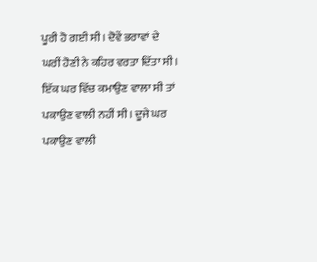ਪੂਰੀ ਹੋ ਗਈ ਸੀ। ਦੋਵੇਂ ਭਰਾਵਾਂ ਦੇ ਘਰੀਂ ਹੋਣੀ ਨੇ ਕਹਿਰ ਵਰਤਾ ਦਿੱਤਾ ਸੀ। ਇੱਕ ਘਰ ਵਿੱਚ ਕਮਾਉਣ ਵਾਲਾ ਸੀ ਤਾਂ ਪਕਾਉਣ ਵਾਲੀ ਨਹੀਂ ਸੀ। ਦੂਜੇ ਘਰ ਪਕਾਉਣ ਵਾਲੀ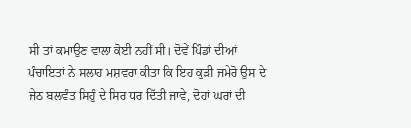ਸੀ ਤਾਂ ਕਮਾਉਣ ਵਾਲਾ ਕੋਈ ਨਹੀਂ ਸੀ। ਦੋਵੇਂ ਪਿੰਡਾਂ ਦੀਆਂ ਪੰਚਾਇਤਾਂ ਨੇ ਸਲਾਹ ਮਸ਼ਵਰਾ ਕੀਤਾ ਕਿ ਇਹ ਕੁੜੀ ਜਮੇਰੋ ਉਸ ਦੇ ਜੇਠ ਬਲਵੰਤ ਸਿਹੁੰ ਦੇ ਸਿਰ ਧਰ ਦਿੱਤੀ ਜਾਵੇ, ਦੋਹਾਂ ਘਰਾਂ ਦੀ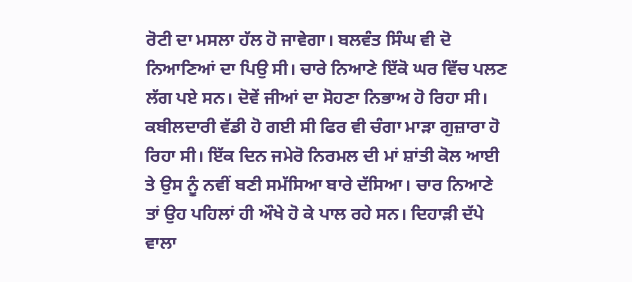ਰੋਟੀ ਦਾ ਮਸਲਾ ਹੱਲ ਹੋ ਜਾਵੇਗਾ। ਬਲਵੰਤ ਸਿੰਘ ਵੀ ਦੋ ਨਿਆਣਿਆਂ ਦਾ ਪਿਉ ਸੀ। ਚਾਰੇ ਨਿਆਣੇ ਇੱਕੋ ਘਰ ਵਿੱਚ ਪਲਣ ਲੱਗ ਪਏ ਸਨ। ਦੋਵੇਂ ਜੀਆਂ ਦਾ ਸੋਹਣਾ ਨਿਭਾਅ ਹੋ ਰਿਹਾ ਸੀ। ਕਬੀਲਦਾਰੀ ਵੱਡੀ ਹੋ ਗਈ ਸੀ ਫਿਰ ਵੀ ਚੰਗਾ ਮਾੜਾ ਗੁਜ਼ਾਰਾ ਹੋ ਰਿਹਾ ਸੀ। ਇੱਕ ਦਿਨ ਜਮੇਰੋ ਨਿਰਮਲ ਦੀ ਮਾਂ ਸ਼ਾਂਤੀ ਕੋਲ ਆਈ ਤੇ ਉਸ ਨੂੰ ਨਵੀਂ ਬਣੀ ਸਮੱਸਿਆ ਬਾਰੇ ਦੱਸਿਆ। ਚਾਰ ਨਿਆਣੇ ਤਾਂ ਉਹ ਪਹਿਲਾਂ ਹੀ ਔਖੇ ਹੋ ਕੇ ਪਾਲ ਰਹੇ ਸਨ। ਦਿਹਾੜੀ ਦੱਪੇ ਵਾਲਾ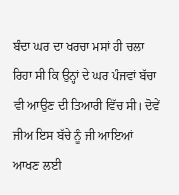ਬੰਦਾ ਘਰ ਦਾ ਖਰਚਾ ਮਸਾਂ ਹੀ ਚਲਾ ਰਿਹਾ ਸੀ ਕਿ ਉਨ੍ਹਾਂ ਦੇ ਘਰ ਪੰਜਵਾਂ ਬੱਚਾ ਵੀ ਆਉਣ ਦੀ ਤਿਆਰੀ ਵਿੱਚ ਸੀ। ਦੋਵੇਂ ਜੀਅ ਇਸ ਬੱਚੇ ਨੂੰ ਜੀ ਆਇਆਂ ਆਖਣ ਲਈ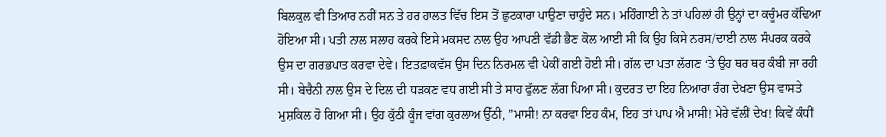ਬਿਲਕੁਲ ਵੀ ਤਿਆਰ ਨਹੀਂ ਸਨ ਤੇ ਹਰ ਹਾਲਤ ਵਿੱਚ ਇਸ ਤੋਂ ਛੁਟਕਾਰਾ ਪਾਉਣਾ ਚਾਹੁੰਦੇ ਸਨ। ਮਹਿੰਗਾਈ ਨੇ ਤਾਂ ਪਹਿਲਾਂ ਹੀ ਉਨ੍ਹਾਂ ਦਾ ਕਚੂੰਮਰ ਕੱਢਿਆ ਹੋਇਆ ਸੀ। ਪਤੀ ਨਾਲ ਸਲਾਹ ਕਰਕੇ ਇਸੇ ਮਕਸਦ ਨਾਲ ਉਹ ਆਪਣੀ ਵੱਡੀ ਭੈਣ ਕੋਲ ਆਈ ਸੀ ਕਿ ਉਹ ਕਿਸੇ ਨਰਸ/ਦਾਈ ਨਾਲ ਸੰਪਰਕ ਕਰਕੇ ਉਸ ਦਾ ਗਰਭਪਾਤ ਕਰਵਾ ਦੇਵੇ। ਇਤਫ਼ਾਕਵੱਸ ਉਸ ਦਿਨ ਨਿਰਮਲ ਵੀ ਪੇਕੀਂ ਗਈ ਹੋਈ ਸੀ। ਗੱਲ ਦਾ ਪਤਾ ਲੱਗਣ ‘ਤੇ ਉਹ ਥਰ ਥਰ ਕੰਬੀ ਜਾ ਰਹੀ ਸੀ। ਬੇਚੈਨੀ ਨਾਲ ਉਸ ਦੇ ਦਿਲ ਦੀ ਧੜਕਣ ਵਧ ਗਈ ਸੀ ਤੇ ਸਾਹ ਫੁੱਲਣ ਲੱਗ ਪਿਆ ਸੀ। ਕੁਦਰਤ ਦਾ ਇਹ ਨਿਆਰਾ ਰੰਗ ਦੇਖਣਾ ਉਸ ਵਾਸਤੇ ਮੁਸ਼ਕਿਲ ਹੋ ਗਿਆ ਸੀ। ਉਹ ਕੁੱਠੀ ਕੂੰਜ ਵਾਂਗ ਕੁਰਲਾਅ ਉੱਠੀ, ”ਮਾਸੀ! ਨਾ ਕਰਵਾ ਇਹ ਕੰਮ, ਇਹ ਤਾਂ ਪਾਪ ਐ ਮਾਸੀ! ਮੇਰੇ ਵੱਲੀਂ ਦੇਖ! ਕਿਵੇਂ ਕੰਧੀਂ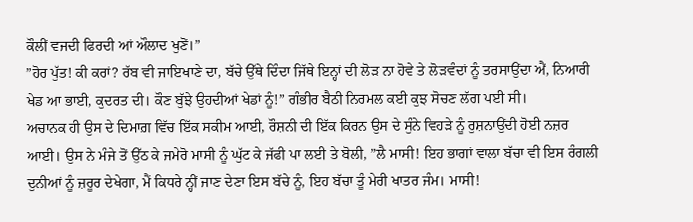ਕੌਲੀਂ ਵਜਦੀ ਫਿਰਦੀ ਆਂ ਔਲਾਦ ਖੁਣੋਂ।”
”ਹੋਰ ਪੁੱਤ! ਕੀ ਕਰਾਂ? ਰੱਬ ਵੀ ਜਾਇਖਾਣੇ ਦਾ, ਬੱਚੇ ਉੱਥੇ ਦਿੰਦਾ ਜਿੱਥੇ ਇਨ੍ਹਾਂ ਦੀ ਲੋੜ ਨਾ ਹੋਵੇ ਤੇ ਲੋੜਵੰਦਾਂ ਨੂੰ ਤਰਸਾਉਂਦਾ ਐਂ, ਨਿਆਰੀ ਖੇਡ ਆ ਭਾਈ, ਕੁਦਰਤ ਦੀ। ਕੌਣ ਬੁੱਝੇ ਉਹਦੀਆਂ ਖੇਡਾਂ ਨੂੰ!” ਗੰਭੀਰ ਬੈਠੀ ਨਿਰਮਲ ਕਈ ਕੁਝ ਸੋਚਣ ਲੱਗ ਪਈ ਸੀ।
ਅਚਾਨਕ ਹੀ ਉਸ ਦੇ ਦਿਮਾਗ਼ ਵਿੱਚ ਇੱਕ ਸਕੀਮ ਆਈ, ਰੌਸ਼ਨੀ ਦੀ ਇੱਕ ਕਿਰਨ ਉਸ ਦੇ ਸੁੰਨੇ ਵਿਹੜੇ ਨੂੰ ਰੁਸ਼ਨਾਉਂਦੀ ਹੋਈ ਨਜ਼ਰ ਆਈ। ਉਸ ਨੇ ਮੰਜੇ ਤੋਂ ਉੱਠ ਕੇ ਜਮੇਰੋ ਮਾਸੀ ਨੂੰ ਘੁੱਟ ਕੇ ਜੱਫੀ ਪਾ ਲਈ ਤੇ ਬੋਲੀ, ”ਲੈ ਮਾਸੀ! ਇਹ ਭਾਗਾਂ ਵਾਲਾ ਬੱਚਾ ਵੀ ਇਸ ਰੰਗਲੀ ਦੁਨੀਆਂ ਨੂੰ ਜ਼ਰੂਰ ਦੇਖੇਗਾ, ਮੈਂ ਕਿਧਰੇ ਨ੍ਹੀਂ ਜਾਣ ਦੇਣਾ ਇਸ ਬੱਚੇ ਨੂੰ, ਇਹ ਬੱਚਾ ਤੂੰ ਮੇਰੀ ਖਾਤਰ ਜੰਮ। ਮਾਸੀ!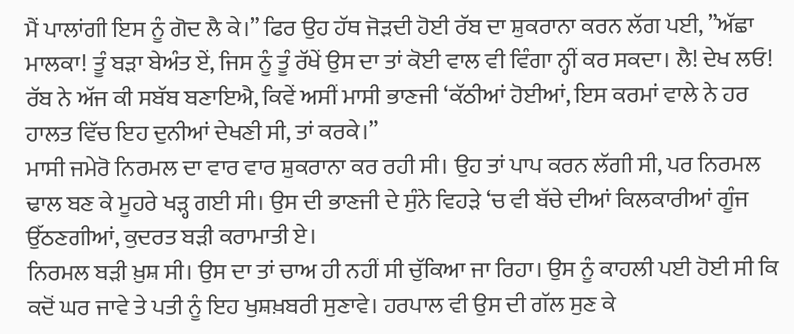ਮੈਂ ਪਾਲਾਂਗੀ ਇਸ ਨੂੰ ਗੋਦ ਲੈ ਕੇ।” ਫਿਰ ਉਹ ਹੱਥ ਜੋੜਦੀ ਹੋਈ ਰੱਬ ਦਾ ਸ਼ੁਕਰਾਨਾ ਕਰਨ ਲੱਗ ਪਈ, ”ਅੱਛਾ ਮਾਲਕਾ! ਤੂੰ ਬੜਾ ਬੇਅੰਤ ਏਂ, ਜਿਸ ਨੂੰ ਤੂੰ ਰੱਖੇਂ ਉਸ ਦਾ ਤਾਂ ਕੋਈ ਵਾਲ ਵੀ ਵਿੰਗਾ ਨ੍ਹੀਂ ਕਰ ਸਕਦਾ। ਲੈ! ਦੇਖ ਲਓ! ਰੱਬ ਨੇ ਅੱਜ ਕੀ ਸਬੱਬ ਬਣਾਇਐ, ਕਿਵੇਂ ਅਸੀਂ ਮਾਸੀ ਭਾਣਜੀ ‘ਕੱਠੀਆਂ ਹੋਈਆਂ, ਇਸ ਕਰਮਾਂ ਵਾਲੇ ਨੇ ਹਰ ਹਾਲਤ ਵਿੱਚ ਇਹ ਦੁਨੀਆਂ ਦੇਖਣੀ ਸੀ, ਤਾਂ ਕਰਕੇ।”
ਮਾਸੀ ਜਮੇਰੋ ਨਿਰਮਲ ਦਾ ਵਾਰ ਵਾਰ ਸ਼ੁਕਰਾਨਾ ਕਰ ਰਹੀ ਸੀ। ਉਹ ਤਾਂ ਪਾਪ ਕਰਨ ਲੱਗੀ ਸੀ, ਪਰ ਨਿਰਮਲ ਢਾਲ ਬਣ ਕੇ ਮੂਹਰੇ ਖੜ੍ਹ ਗਈ ਸੀ। ਉਸ ਦੀ ਭਾਣਜੀ ਦੇ ਸੁੰਨੇ ਵਿਹੜੇ ‘ਚ ਵੀ ਬੱਚੇ ਦੀਆਂ ਕਿਲਕਾਰੀਆਂ ਗੂੰਜ ਉੱਠਣਗੀਆਂ, ਕੁਦਰਤ ਬੜੀ ਕਰਾਮਾਤੀ ਏ।
ਨਿਰਮਲ ਬੜੀ ਖ਼ੁਸ਼ ਸੀ। ਉਸ ਦਾ ਤਾਂ ਚਾਅ ਹੀ ਨਹੀਂ ਸੀ ਚੁੱਕਿਆ ਜਾ ਰਿਹਾ। ਉਸ ਨੂੰ ਕਾਹਲੀ ਪਈ ਹੋਈ ਸੀ ਕਿ ਕਦੋਂ ਘਰ ਜਾਵੇ ਤੇ ਪਤੀ ਨੂੰ ਇਹ ਖੁਸ਼ਖ਼ਬਰੀ ਸੁਣਾਵੇ। ਹਰਪਾਲ ਵੀ ਉਸ ਦੀ ਗੱਲ ਸੁਣ ਕੇ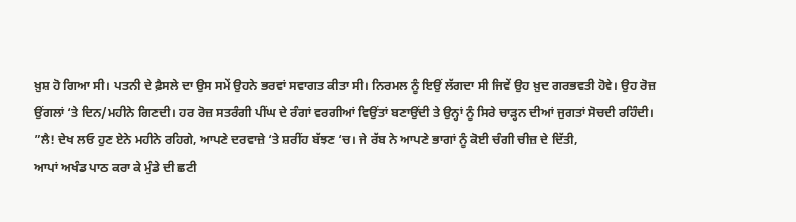ਖ਼ੁਸ਼ ਹੋ ਗਿਆ ਸੀ। ਪਤਨੀ ਦੇ ਫ਼ੈਸਲੇ ਦਾ ਉਸ ਸਮੇਂ ਉਹਨੇ ਭਰਵਾਂ ਸਵਾਗਤ ਕੀਤਾ ਸੀ। ਨਿਰਮਲ ਨੂੰ ਇਉਂ ਲੱਗਦਾ ਸੀ ਜਿਵੇਂ ਉਹ ਖ਼ੁਦ ਗਰਭਵਤੀ ਹੋਵੇ। ਉਹ ਰੋਜ਼ ਉਂਗਲਾਂ ‘ਤੇ ਦਿਨ/ਮਹੀਨੇ ਗਿਣਦੀ। ਹਰ ਰੋਜ਼ ਸਤਰੰਗੀ ਪੀਂਘ ਦੇ ਰੰਗਾਂ ਵਰਗੀਆਂ ਵਿਉਂਤਾਂ ਬਣਾਉਂਦੀ ਤੇ ਉਨ੍ਹਾਂ ਨੂੰ ਸਿਰੇ ਚਾੜ੍ਹਨ ਦੀਆਂ ਜੁਗਤਾਂ ਸੋਚਦੀ ਰਹਿੰਦੀ।
”ਲੈ! ਦੇਖ ਲਓ ਹੁਣ ਏਨੇ ਮਹੀਨੇ ਰਹਿਗੇ, ਆਪਣੇ ਦਰਵਾਜ਼ੇ ‘ਤੇ ਸ਼ਰੀਂਹ ਬੱਝਣ ‘ਚ। ਜੇ ਰੱਬ ਨੇ ਆਪਣੇ ਭਾਗਾਂ ਨੂੰ ਕੋਈ ਚੰਗੀ ਚੀਜ਼ ਦੇ ਦਿੱਤੀ,
ਆਪਾਂ ਅਖੰਡ ਪਾਠ ਕਰਾ ਕੇ ਮੁੰਡੇ ਦੀ ਛਟੀ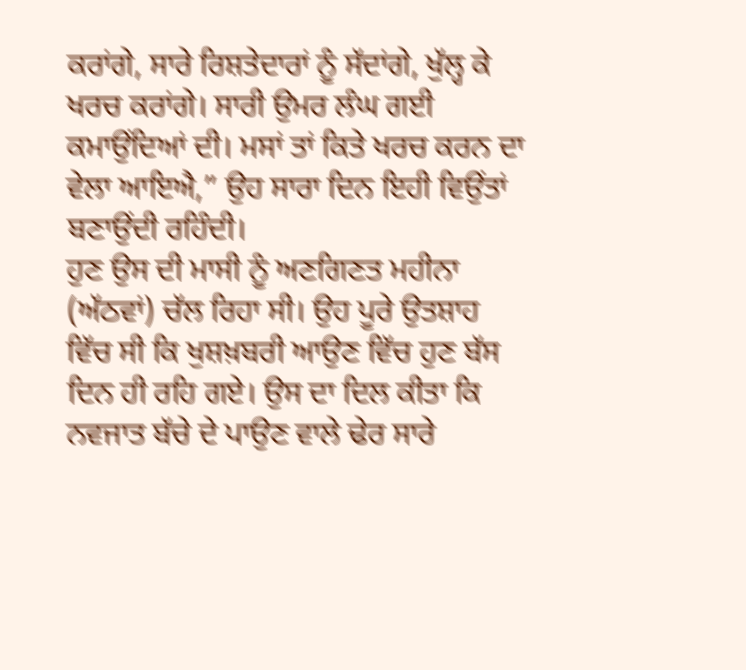ਕਰਾਂਗੇ, ਸਾਰੇ ਰਿਸ਼ਤੇਦਾਰਾਂ ਨੂੰ ਸੱਦਾਂਗੇ, ਖੁੱਲ੍ਹ ਕੇ ਖਰਚ ਕਰਾਂਗੇ। ਸਾਰੀ ਉਮਰ ਲੰਘ ਗਈ ਕਮਾਉਂਦਿਆਂ ਦੀ। ਮਸਾਂ ਤਾਂ ਕਿਤੇ ਖਰਚ ਕਰਨ ਦਾ ਵੇਲਾ ਆਇਐ,” ਉਹ ਸਾਰਾ ਦਿਨ ਇਹੀ ਵਿਉਂਤਾਂ ਬਣਾਉਂਦੀ ਰਹਿੰਦੀ।
ਹੁਣ ਉਸ ਦੀ ਮਾਸੀ ਨੂੰ ਅਣਗਿਣਤ ਮਹੀਨਾ (ਅੱਠਵਾਂ) ਚੱਲ ਰਿਹਾ ਸੀ। ਉਹ ਪੂਰੇ ਉਤਸ਼ਾਹ ਵਿੱਚ ਸੀ ਕਿ ਖੁਸ਼ਖ਼ਬਰੀ ਆਉਣ ਵਿੱਚ ਹੁਣ ਬੱਸ ਦਿਨ ਹੀ ਰਹਿ ਗਏ। ਉਸ ਦਾ ਦਿਲ ਕੀਤਾ ਕਿ ਨਵਜਾਤ ਬੱਚੇ ਦੇ ਪਾਉਣ ਵਾਲੇ ਢੇਰ ਸਾਰੇ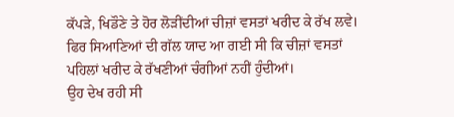ਕੱਪੜੇ, ਖਿਡੌਣੇ ਤੇ ਹੋਰ ਲੋੜੀਂਦੀਆਂ ਚੀਜ਼ਾਂ ਵਸਤਾਂ ਖਰੀਦ ਕੇ ਰੱਖ ਲਵੇ। ਫਿਰ ਸਿਆਣਿਆਂ ਦੀ ਗੱਲ ਯਾਦ ਆ ਗਈ ਸੀ ਕਿ ਚੀਜ਼ਾਂ ਵਸਤਾਂ ਪਹਿਲਾਂ ਖਰੀਦ ਕੇ ਰੱਖਣੀਆਂ ਚੰਗੀਆਂ ਨਹੀਂ ਹੁੰਦੀਆਂ।
ਉਹ ਦੇਖ ਰਹੀ ਸੀ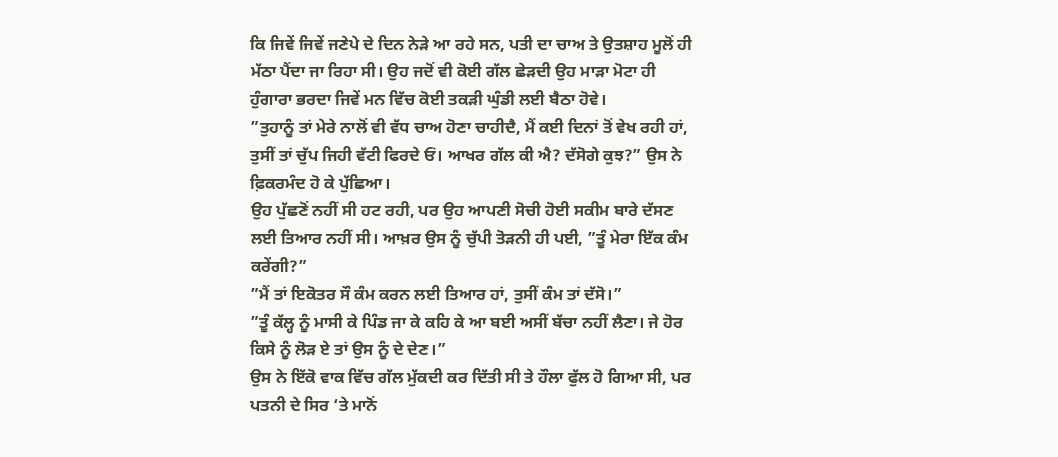ਕਿ ਜਿਵੇਂ ਜਿਵੇਂ ਜਣੇਪੇ ਦੇ ਦਿਨ ਨੇੜੇ ਆ ਰਹੇ ਸਨ, ਪਤੀ ਦਾ ਚਾਅ ਤੇ ਉਤਸ਼ਾਹ ਮੂਲੋਂ ਹੀ ਮੱਠਾ ਪੈਂਦਾ ਜਾ ਰਿਹਾ ਸੀ। ਉਹ ਜਦੋਂ ਵੀ ਕੋਈ ਗੱਲ ਛੇੜਦੀ ਉਹ ਮਾੜਾ ਮੋਟਾ ਹੀ ਹੁੰਗਾਰਾ ਭਰਦਾ ਜਿਵੇਂ ਮਨ ਵਿੱਚ ਕੋਈ ਤਕੜੀ ਘੁੰਡੀ ਲਈ ਬੈਠਾ ਹੋਵੇ।
”ਤੁਹਾਨੂੰ ਤਾਂ ਮੇਰੇ ਨਾਲੋਂ ਵੀ ਵੱਧ ਚਾਅ ਹੋਣਾ ਚਾਹੀਦੈ, ਮੈਂ ਕਈ ਦਿਨਾਂ ਤੋਂ ਵੇਖ ਰਹੀ ਹਾਂ, ਤੁਸੀਂ ਤਾਂ ਚੁੱਪ ਜਿਹੀ ਵੱਟੀ ਫਿਰਦੇ ਓਂ। ਆਖਰ ਗੱਲ ਕੀ ਐ? ਦੱਸੋਗੇ ਕੁਝ?” ਉਸ ਨੇ ਫ਼ਿਕਰਮੰਦ ਹੋ ਕੇ ਪੁੱਛਿਆ।
ਉਹ ਪੁੱਛਣੋਂ ਨਹੀਂ ਸੀ ਹਟ ਰਹੀ, ਪਰ ਉਹ ਆਪਣੀ ਸੋਚੀ ਹੋਈ ਸਕੀਮ ਬਾਰੇ ਦੱਸਣ ਲਈ ਤਿਆਰ ਨਹੀਂ ਸੀ। ਆਖ਼ਰ ਉਸ ਨੂੰ ਚੁੱਪੀ ਤੋੜਨੀ ਹੀ ਪਈ, ”ਤੂੰ ਮੇਰਾ ਇੱਕ ਕੰਮ ਕਰੇਂਗੀ?”
”ਮੈਂ ਤਾਂ ਇਕੋਤਰ ਸੌ ਕੰਮ ਕਰਨ ਲਈ ਤਿਆਰ ਹਾਂ, ਤੁਸੀਂ ਕੰਮ ਤਾਂ ਦੱਸੋ।”
”ਤੂੰ ਕੱਲ੍ਹ ਨੂੰ ਮਾਸੀ ਕੇ ਪਿੰਡ ਜਾ ਕੇ ਕਹਿ ਕੇ ਆ ਬਈ ਅਸੀਂ ਬੱਚਾ ਨਹੀਂ ਲੈਣਾ। ਜੇ ਹੋਰ ਕਿਸੇ ਨੂੰ ਲੋੜ ਏ ਤਾਂ ਉਸ ਨੂੰ ਦੇ ਦੇਣ।”
ਉਸ ਨੇ ਇੱਕੋ ਵਾਕ ਵਿੱਚ ਗੱਲ ਮੁੱਕਦੀ ਕਰ ਦਿੱਤੀ ਸੀ ਤੇ ਹੌਲਾ ਫੁੱਲ ਹੋ ਗਿਆ ਸੀ, ਪਰ ਪਤਨੀ ਦੇ ਸਿਰ ‘ਤੇ ਮਾਨੋਂ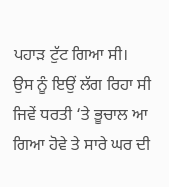ਪਹਾੜ ਟੁੱਟ ਗਿਆ ਸੀ। ਉਸ ਨੂੰ ਇਉਂ ਲੱਗ ਰਿਹਾ ਸੀ ਜਿਵੇਂ ਧਰਤੀ ‘ਤੇ ਭੂਚਾਲ ਆ ਗਿਆ ਹੋਵੇ ਤੇ ਸਾਰੇ ਘਰ ਦੀ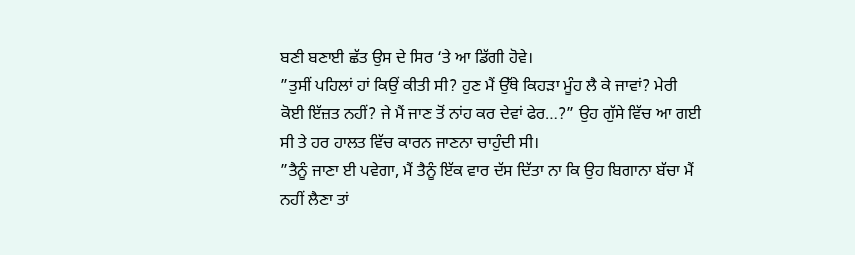ਬਣੀ ਬਣਾਈ ਛੱਤ ਉਸ ਦੇ ਸਿਰ ‘ਤੇ ਆ ਡਿੱਗੀ ਹੋਵੇ।
”ਤੁਸੀਂ ਪਹਿਲਾਂ ਹਾਂ ਕਿਉਂ ਕੀਤੀ ਸੀ? ਹੁਣ ਮੈਂ ਉੱਥੇ ਕਿਹੜਾ ਮੂੰਹ ਲੈ ਕੇ ਜਾਵਾਂ? ਮੇਰੀ ਕੋਈ ਇੱਜ਼ਤ ਨਹੀਂ? ਜੇ ਮੈਂ ਜਾਣ ਤੋਂ ਨਾਂਹ ਕਰ ਦੇਵਾਂ ਫੇਰ…?” ਉਹ ਗੁੱਸੇ ਵਿੱਚ ਆ ਗਈ ਸੀ ਤੇ ਹਰ ਹਾਲਤ ਵਿੱਚ ਕਾਰਨ ਜਾਣਨਾ ਚਾਹੁੰਦੀ ਸੀ।
”ਤੈਨੂੰ ਜਾਣਾ ਈ ਪਵੇਗਾ, ਮੈਂ ਤੈਨੂੰ ਇੱਕ ਵਾਰ ਦੱਸ ਦਿੱਤਾ ਨਾ ਕਿ ਉਹ ਬਿਗਾਨਾ ਬੱਚਾ ਮੈਂ ਨਹੀਂ ਲੈਣਾ ਤਾਂ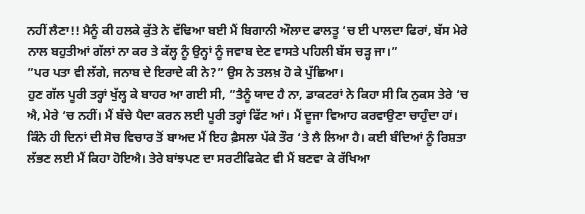ਨਹੀਂ ਲੈਣਾ!! ਮੈਨੂੰ ਕੀ ਹਲਕੇ ਕੁੱਤੇ ਨੇ ਵੱਢਿਆ ਬਈ ਮੈਂ ਬਿਗਾਨੀ ਔਲਾਦ ਫਾਲਤੂ ‘ਚ ਈ ਪਾਲਦਾ ਫਿਰਾਂ, ਬੱਸ ਮੇਰੇ ਨਾਲ ਬਹੁਤੀਆਂ ਗੱਲਾਂ ਨਾ ਕਰ ਤੇ ਕੱਲ੍ਹ ਨੂੰ ਉਨ੍ਹਾਂ ਨੂੰ ਜਵਾਬ ਦੇਣ ਵਾਸਤੇ ਪਹਿਲੀ ਬੱਸ ਚੜ੍ਹ ਜਾ।”
”ਪਰ ਪਤਾ ਵੀ ਲੱਗੇ, ਜਨਾਬ ਦੇ ਇਰਾਦੇ ਕੀ ਨੇ?” ਉਸ ਨੇ ਤਲਖ਼ ਹੋ ਕੇ ਪੁੱਛਿਆ।
ਹੁਣ ਗੱਲ ਪੂਰੀ ਤਰ੍ਹਾਂ ਖੁੱਲ੍ਹ ਕੇ ਬਾਹਰ ਆ ਗਈ ਸੀ, ”ਤੈਨੂੰ ਯਾਦ ਹੈ ਨਾ, ਡਾਕਟਰਾਂ ਨੇ ਕਿਹਾ ਸੀ ਕਿ ਨੁਕਸ ਤੇਰੇ ‘ਚ ਐ, ਮੇਰੇ ‘ਚ ਨਹੀਂ। ਮੈਂ ਬੱਚੇ ਪੈਦਾ ਕਰਨ ਲਈ ਪੂਰੀ ਤਰ੍ਹਾਂ ਫਿੱਟ ਆਂ। ਮੈਂ ਦੂਜਾ ਵਿਆਹ ਕਰਵਾਉਣਾ ਚਾਹੁੰਦਾ ਹਾਂ। ਕਿੰਨੇ ਹੀ ਦਿਨਾਂ ਦੀ ਸੋਚ ਵਿਚਾਰ ਤੋਂ ਬਾਅਦ ਮੈਂ ਇਹ ਫ਼ੈਸਲਾ ਪੱਕੇ ਤੌਰ ‘ਤੇ ਲੈ ਲਿਆ ਹੈ। ਕਈ ਬੰਦਿਆਂ ਨੂੰ ਰਿਸ਼ਤਾ ਲੱਭਣ ਲਈ ਮੈਂ ਕਿਹਾ ਹੋਇਐ। ਤੇਰੇ ਬਾਂਝਪਣ ਦਾ ਸਰਟੀਫਿਕੇਟ ਵੀ ਮੈਂ ਬਣਵਾ ਕੇ ਰੱਖਿਆ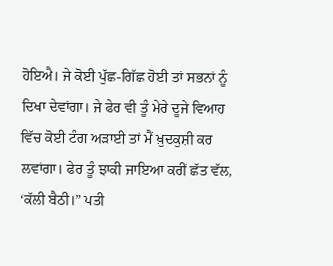ਹੋਇਐ। ਜੇ ਕੋਈ ਪੁੱਛ-ਗਿੱਛ ਹੋਈ ਤਾਂ ਸਭਨਾਂ ਨੂੰ ਦਿਖਾ ਦੇਵਾਂਗਾ। ਜੇ ਫੇਰ ਵੀ ਤੂੰ ਮੇਰੇ ਦੂਜੇ ਵਿਆਹ ਵਿੱਚ ਕੋਈ ਟੰਗ ਅੜਾਈ ਤਾਂ ਮੈਂ ਖ਼ੁਦਕੁਸ਼ੀ ਕਰ ਲਵਾਂਗਾ। ਫੇਰ ਤੂੰ ਝਾਕੀ ਜਾਇਆ ਕਰੀਂ ਛੱਤ ਵੱਲ, ‘ਕੱਲੀ ਬੈਠੀ।” ਪਤੀ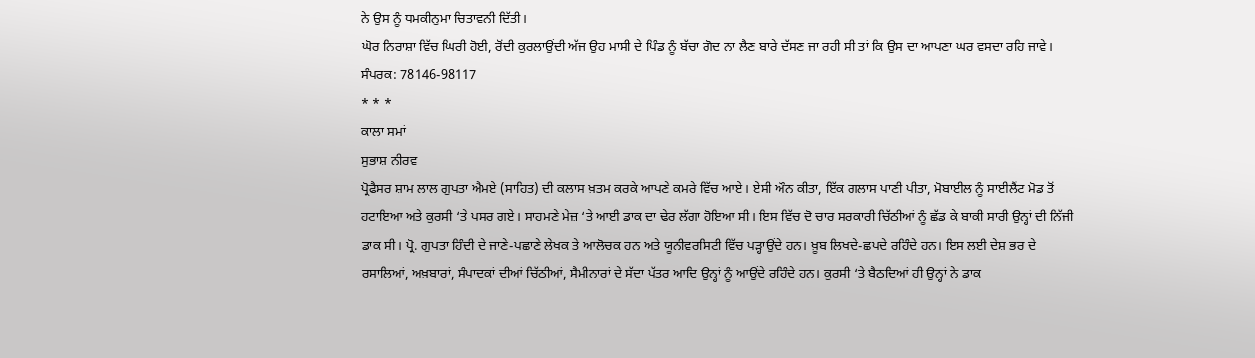ਨੇ ਉਸ ਨੂੰ ਧਮਕੀਨੁਮਾ ਚਿਤਾਵਨੀ ਦਿੱਤੀ।
ਘੋਰ ਨਿਰਾਸ਼ਾ ਵਿੱਚ ਘਿਰੀ ਹੋਈ, ਰੋਂਦੀ ਕੁਰਲਾਉਂਦੀ ਅੱਜ ਉਹ ਮਾਸੀ ਦੇ ਪਿੰਡ ਨੂੰ ਬੱਚਾ ਗੋਦ ਨਾ ਲੈਣ ਬਾਰੇ ਦੱਸਣ ਜਾ ਰਹੀ ਸੀ ਤਾਂ ਕਿ ਉਸ ਦਾ ਆਪਣਾ ਘਰ ਵਸਦਾ ਰਹਿ ਜਾਵੇ।
ਸੰਪਰਕ: 78146-98117
* * *
ਕਾਲਾ ਸਮਾਂ
ਸੁਭਾਸ਼ ਨੀਰਵ
ਪ੍ਰੋਫੈਸਰ ਸ਼ਾਮ ਲਾਲ ਗੁਪਤਾ ਐਮਏ (ਸਾਹਿਤ) ਦੀ ਕਲਾਸ ਖ਼ਤਮ ਕਰਕੇ ਆਪਣੇ ਕਮਰੇ ਵਿੱਚ ਆਏ। ਏਸੀ ਔਨ ਕੀਤਾ, ਇੱਕ ਗਲਾਸ ਪਾਣੀ ਪੀਤਾ, ਮੋਬਾਈਲ ਨੂੰ ਸਾਈਲੈਂਟ ਮੋਡ ਤੋਂ ਹਟਾਇਆ ਅਤੇ ਕੁਰਸੀ ‘ਤੇ ਪਸਰ ਗਏ। ਸਾਹਮਣੇ ਮੇਜ਼ ‘ਤੇ ਆਈ ਡਾਕ ਦਾ ਢੇਰ ਲੱਗਾ ਹੋਇਆ ਸੀ। ਇਸ ਵਿੱਚ ਦੋ ਚਾਰ ਸਰਕਾਰੀ ਚਿੱਠੀਆਂ ਨੂੰ ਛੱਡ ਕੇ ਬਾਕੀ ਸਾਰੀ ਉਨ੍ਹਾਂ ਦੀ ਨਿੱਜੀ ਡਾਕ ਸੀ। ਪ੍ਰੋ. ਗੁਪਤਾ ਹਿੰਦੀ ਦੇ ਜਾਣੇ-ਪਛਾਣੇ ਲੇਖਕ ਤੇ ਆਲੋਚਕ ਹਨ ਅਤੇ ਯੂਨੀਵਰਸਿਟੀ ਵਿੱਚ ਪੜ੍ਹਾਉਂਦੇ ਹਨ। ਖ਼ੂਬ ਲਿਖਦੇ-ਛਪਦੇ ਰਹਿੰਦੇ ਹਨ। ਇਸ ਲਈ ਦੇਸ਼ ਭਰ ਦੇ ਰਸਾਲਿਆਂ, ਅਖ਼ਬਾਰਾਂ, ਸੰਪਾਦਕਾਂ ਦੀਆਂ ਚਿੱਠੀਆਂ, ਸੈਮੀਨਾਰਾਂ ਦੇ ਸੱਦਾ ਪੱਤਰ ਆਦਿ ਉਨ੍ਹਾਂ ਨੂੰ ਆਉਂਦੇ ਰਹਿੰਦੇ ਹਨ। ਕੁਰਸੀ ‘ਤੇ ਬੈਠਦਿਆਂ ਹੀ ਉਨ੍ਹਾਂ ਨੇ ਡਾਕ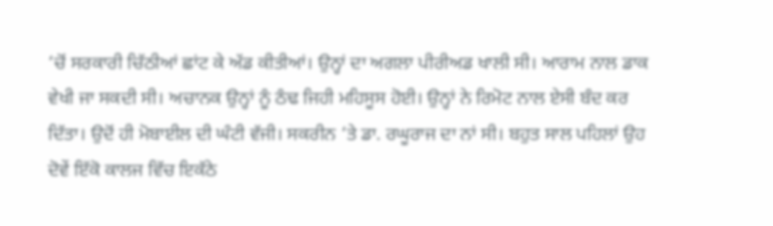‘ਚੋਂ ਸਰਕਾਰੀ ਚਿੱਠੀਆਂ ਛਾਂਟ ਕੇ ਅੱਡ ਕੀਤੀਆਂ। ਉਨ੍ਹਾਂ ਦਾ ਅਗਲਾ ਪੀਰੀਅਡ ਖਾਲੀ ਸੀ। ਆਰਾਮ ਨਾਲ ਡਾਕ ਵੇਖੀ ਜਾ ਸਕਦੀ ਸੀ। ਅਚਾਨਕ ਉਨ੍ਹਾਂ ਨੂੰ ਠੰਢ ਜਿਹੀ ਮਹਿਸੂਸ ਹੋਈ। ਉਨ੍ਹਾਂ ਨੇ ਰਿਮੋਟ ਨਾਲ ਏਸੀ ਬੰਦ ਕਰ ਦਿੱਤਾ। ਉਦੋਂ ਹੀ ਮੋਬਾਈਲ ਦੀ ਘੰਟੀ ਵੱਜੀ। ਸਕਰੀਨ ‘ਤੇ ਡਾ. ਰਘੂਰਾਜ ਦਾ ਨਾਂ ਸੀ। ਬਹੁਤ ਸਾਲ ਪਹਿਲਾਂ ਉਹ ਦੋਵੇਂ ਇੱਕੋ ਕਾਲਜ ਵਿੱਚ ਇਕੱਠੇ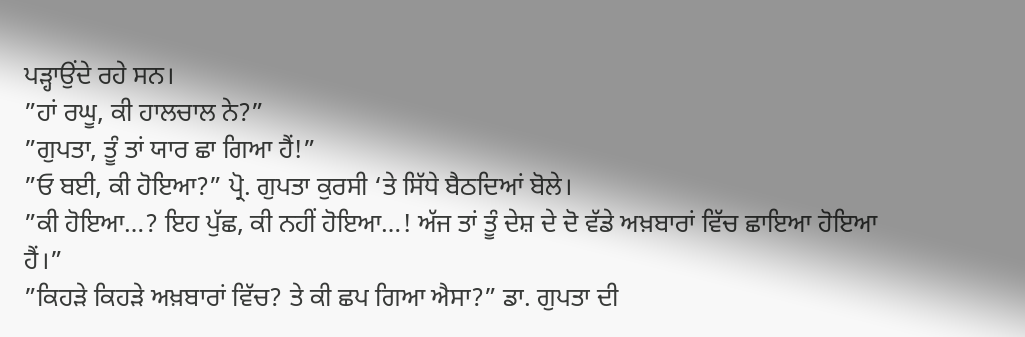ਪੜ੍ਹਾਉਂਦੇ ਰਹੇ ਸਨ।
”ਹਾਂ ਰਘੂ, ਕੀ ਹਾਲਚਾਲ ਨੇ?”
”ਗੁਪਤਾ, ਤੂੰ ਤਾਂ ਯਾਰ ਛਾ ਗਿਆ ਹੈਂ!”
”ਓ ਬਈ, ਕੀ ਹੋਇਆ?” ਪ੍ਰੋ. ਗੁਪਤਾ ਕੁਰਸੀ ‘ਤੇ ਸਿੱਧੇ ਬੈਠਦਿਆਂ ਬੋਲੇ।
”ਕੀ ਹੋਇਆ…? ਇਹ ਪੁੱਛ, ਕੀ ਨਹੀਂ ਹੋਇਆ…! ਅੱਜ ਤਾਂ ਤੂੰ ਦੇਸ਼ ਦੇ ਦੋ ਵੱਡੇ ਅਖ਼ਬਾਰਾਂ ਵਿੱਚ ਛਾਇਆ ਹੋਇਆ ਹੈਂ।”
”ਕਿਹੜੇ ਕਿਹੜੇ ਅਖ਼ਬਾਰਾਂ ਵਿੱਚ? ਤੇ ਕੀ ਛਪ ਗਿਆ ਐਸਾ?” ਡਾ. ਗੁਪਤਾ ਦੀ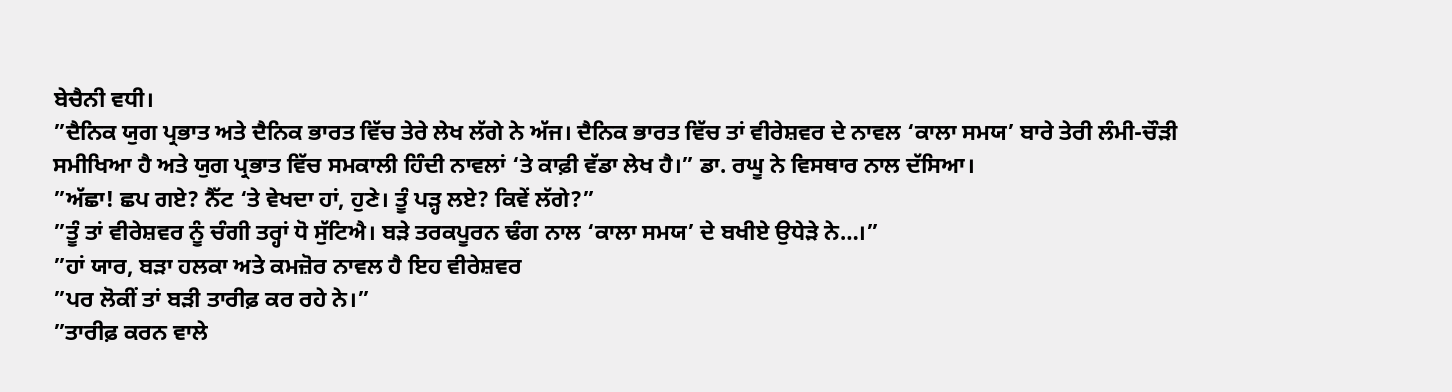ਬੇਚੈਨੀ ਵਧੀ।
”ਦੈਨਿਕ ਯੁਗ ਪ੍ਰਭਾਤ ਅਤੇ ਦੈਨਿਕ ਭਾਰਤ ਵਿੱਚ ਤੇਰੇ ਲੇਖ ਲੱਗੇ ਨੇ ਅੱਜ। ਦੈਨਿਕ ਭਾਰਤ ਵਿੱਚ ਤਾਂ ਵੀਰੇਸ਼ਵਰ ਦੇ ਨਾਵਲ ‘ਕਾਲਾ ਸਮਯ’ ਬਾਰੇ ਤੇਰੀ ਲੰਮੀ-ਚੌੜੀ ਸਮੀਖਿਆ ਹੈ ਅਤੇ ਯੁਗ ਪ੍ਰਭਾਤ ਵਿੱਚ ਸਮਕਾਲੀ ਹਿੰਦੀ ਨਾਵਲਾਂ ‘ਤੇ ਕਾਫ਼ੀ ਵੱਡਾ ਲੇਖ ਹੈ।” ਡਾ. ਰਘੂ ਨੇ ਵਿਸਥਾਰ ਨਾਲ ਦੱਸਿਆ।
”ਅੱਛਾ! ਛਪ ਗਏ? ਨੈੱਟ ‘ਤੇ ਵੇਖਦਾ ਹਾਂ, ਹੁਣੇ। ਤੂੰ ਪੜ੍ਹ ਲਏ? ਕਿਵੇਂ ਲੱਗੇ?”
”ਤੂੰ ਤਾਂ ਵੀਰੇਸ਼ਵਰ ਨੂੰ ਚੰਗੀ ਤਰ੍ਹਾਂ ਧੋ ਸੁੱਟਿਐ। ਬੜੇ ਤਰਕਪੂਰਨ ਢੰਗ ਨਾਲ ‘ਕਾਲਾ ਸਮਯ’ ਦੇ ਬਖੀਏ ਉਧੇੜੇ ਨੇ…।”
”ਹਾਂ ਯਾਰ, ਬੜਾ ਹਲਕਾ ਅਤੇ ਕਮਜ਼ੋਰ ਨਾਵਲ ਹੈ ਇਹ ਵੀਰੇਸ਼ਵਰ
”ਪਰ ਲੋਕੀਂ ਤਾਂ ਬੜੀ ਤਾਰੀਫ਼ ਕਰ ਰਹੇ ਨੇ।”
”ਤਾਰੀਫ਼ ਕਰਨ ਵਾਲੇ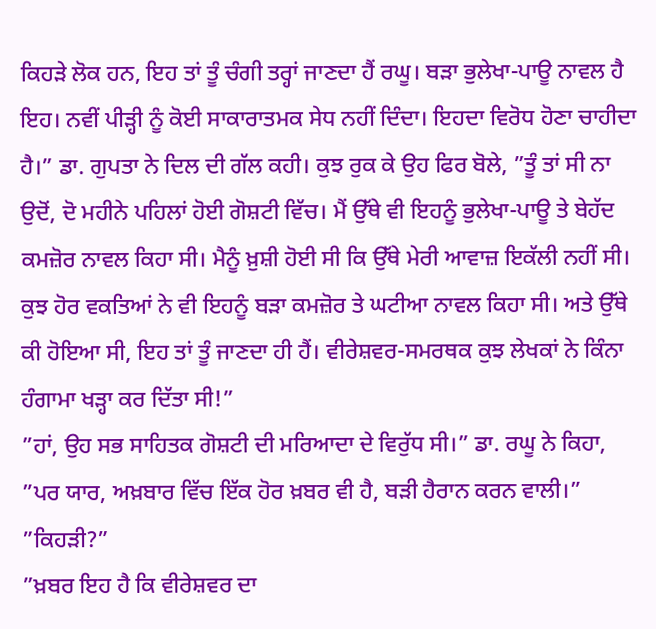ਕਿਹੜੇ ਲੋਕ ਹਨ, ਇਹ ਤਾਂ ਤੂੰ ਚੰਗੀ ਤਰ੍ਹਾਂ ਜਾਣਦਾ ਹੈਂ ਰਘੂ। ਬੜਾ ਭੁਲੇਖਾ-ਪਾਊ ਨਾਵਲ ਹੈ ਇਹ। ਨਵੀਂ ਪੀੜ੍ਹੀ ਨੂੰ ਕੋਈ ਸਾਕਾਰਾਤਮਕ ਸੇਧ ਨਹੀਂ ਦਿੰਦਾ। ਇਹਦਾ ਵਿਰੋਧ ਹੋਣਾ ਚਾਹੀਦਾ ਹੈ।” ਡਾ. ਗੁਪਤਾ ਨੇ ਦਿਲ ਦੀ ਗੱਲ ਕਹੀ। ਕੁਝ ਰੁਕ ਕੇ ਉਹ ਫਿਰ ਬੋਲੇ, ”ਤੂੰ ਤਾਂ ਸੀ ਨਾ ਉਦੋਂ, ਦੋ ਮਹੀਨੇ ਪਹਿਲਾਂ ਹੋਈ ਗੋਸ਼ਟੀ ਵਿੱਚ। ਮੈਂ ਉੱਥੇ ਵੀ ਇਹਨੂੰ ਭੁਲੇਖਾ-ਪਾਊ ਤੇ ਬੇਹੱਦ ਕਮਜ਼ੋਰ ਨਾਵਲ ਕਿਹਾ ਸੀ। ਮੈਨੂੰ ਖ਼ੁਸ਼ੀ ਹੋਈ ਸੀ ਕਿ ਉੱਥੇ ਮੇਰੀ ਆਵਾਜ਼ ਇਕੱਲੀ ਨਹੀਂ ਸੀ। ਕੁਝ ਹੋਰ ਵਕਤਿਆਂ ਨੇ ਵੀ ਇਹਨੂੰ ਬੜਾ ਕਮਜ਼ੋਰ ਤੇ ਘਟੀਆ ਨਾਵਲ ਕਿਹਾ ਸੀ। ਅਤੇ ਉੱਥੇ ਕੀ ਹੋਇਆ ਸੀ, ਇਹ ਤਾਂ ਤੂੰ ਜਾਣਦਾ ਹੀ ਹੈਂ। ਵੀਰੇਸ਼ਵਰ-ਸਮਰਥਕ ਕੁਝ ਲੇਖਕਾਂ ਨੇ ਕਿੰਨਾ ਹੰਗਾਮਾ ਖੜ੍ਹਾ ਕਰ ਦਿੱਤਾ ਸੀ!”
”ਹਾਂ, ਉਹ ਸਭ ਸਾਹਿਤਕ ਗੋਸ਼ਟੀ ਦੀ ਮਰਿਆਦਾ ਦੇ ਵਿਰੁੱਧ ਸੀ।” ਡਾ. ਰਘੂ ਨੇ ਕਿਹਾ, ”ਪਰ ਯਾਰ, ਅਖ਼ਬਾਰ ਵਿੱਚ ਇੱਕ ਹੋਰ ਖ਼ਬਰ ਵੀ ਹੈ, ਬੜੀ ਹੈਰਾਨ ਕਰਨ ਵਾਲੀ।”
”ਕਿਹੜੀ?”
”ਖ਼ਬਰ ਇਹ ਹੈ ਕਿ ਵੀਰੇਸ਼ਵਰ ਦਾ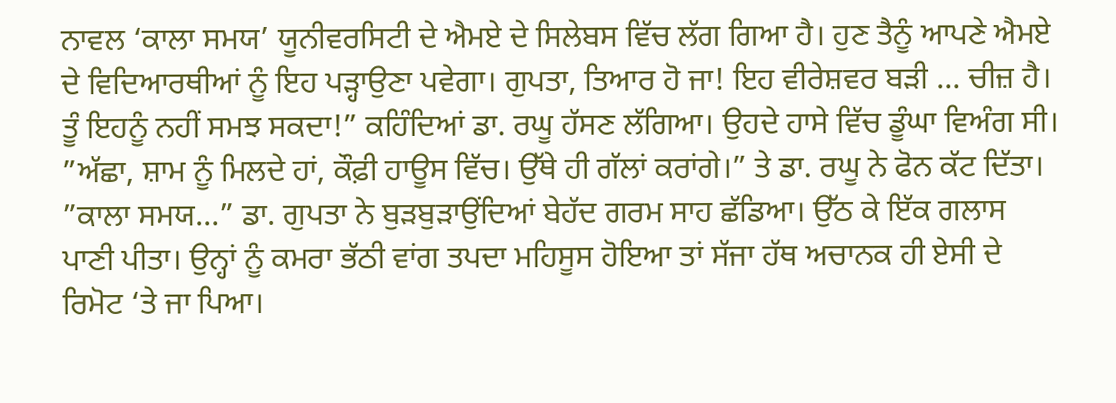ਨਾਵਲ ‘ਕਾਲਾ ਸਮਯ’ ਯੂਨੀਵਰਸਿਟੀ ਦੇ ਐਮਏ ਦੇ ਸਿਲੇਬਸ ਵਿੱਚ ਲੱਗ ਗਿਆ ਹੈ। ਹੁਣ ਤੈਨੂੰ ਆਪਣੇ ਐਮਏ ਦੇ ਵਿਦਿਆਰਥੀਆਂ ਨੂੰ ਇਹ ਪੜ੍ਹਾਉਣਾ ਪਵੇਗਾ। ਗੁਪਤਾ, ਤਿਆਰ ਹੋ ਜਾ! ਇਹ ਵੀਰੇਸ਼ਵਰ ਬੜੀ … ਚੀਜ਼ ਹੈ। ਤੂੰ ਇਹਨੂੰ ਨਹੀਂ ਸਮਝ ਸਕਦਾ!” ਕਹਿੰਦਿਆਂ ਡਾ. ਰਘੂ ਹੱਸਣ ਲੱਗਿਆ। ਉਹਦੇ ਹਾਸੇ ਵਿੱਚ ਡੂੰਘਾ ਵਿਅੰਗ ਸੀ। ”ਅੱਛਾ, ਸ਼ਾਮ ਨੂੰ ਮਿਲਦੇ ਹਾਂ, ਕੌਫ਼ੀ ਹਾਊਸ ਵਿੱਚ। ਉੱਥੇ ਹੀ ਗੱਲਾਂ ਕਰਾਂਗੇ।” ਤੇ ਡਾ. ਰਘੂ ਨੇ ਫੋਨ ਕੱਟ ਦਿੱਤਾ।
”ਕਾਲਾ ਸਮਯ…” ਡਾ. ਗੁਪਤਾ ਨੇ ਬੁੜਬੁੜਾਉਂਦਿਆਂ ਬੇਹੱਦ ਗਰਮ ਸਾਹ ਛੱਡਿਆ। ਉੱਠ ਕੇ ਇੱਕ ਗਲਾਸ ਪਾਣੀ ਪੀਤਾ। ਉਨ੍ਹਾਂ ਨੂੰ ਕਮਰਾ ਭੱਠੀ ਵਾਂਗ ਤਪਦਾ ਮਹਿਸੂਸ ਹੋਇਆ ਤਾਂ ਸੱਜਾ ਹੱਥ ਅਚਾਨਕ ਹੀ ਏਸੀ ਦੇ ਰਿਮੋਟ ‘ਤੇ ਜਾ ਪਿਆ।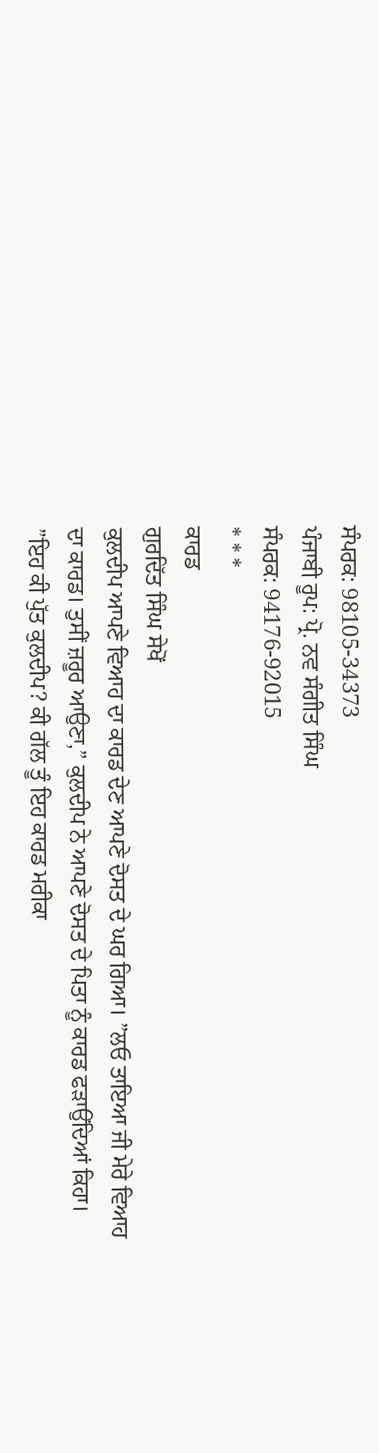ਸੰਪਰਕ: 98105-34373
ਪੰਜਾਬੀ ਰੂਪ: ਪ੍ਰੋ. ਨਵ ਸੰਗੀਤ ਸਿੰਘ
ਸੰਪਰਕ: 94176-92015
* * *
ਕਾਰਡ
ਗੁਰਦਿੱਤ ਸਿੰਘ ਸੇਖੋਂ
ਕੁਲਦੀਪ ਆਪਣੇ ਵਿਆਹ ਦਾ ਕਾਰਡ ਦੇਣ ਆਪਣੇ ਦੋਸਤ ਦੇ ਘਰ ਗਿਆ। ”ਲਓ ਤਾਇਆ ਜੀ ਮੇਰੇ ਵਿਆਹ ਦਾ ਕਾਰਡ। ਤੁਸੀਂ ਜ਼ਰੂਰ ਆਉਣਾ,” ਕੁਲਦੀਪ ਨੇ ਆਪਣੇ ਦੋਸਤ ਦੇ ਪਿਤਾ ਨੂੰ ਕਾਰਡ ਫੜਾਉਂਦਿਆਂ ਕਿਹਾ। ”ਇਹ ਕੀ ਪੁੱਤ ਕੁਲਦੀਪ? ਕੀ ਗੱਲ ਤੂੰ ਇਹ ਕਾਰਡ ਮਰੀਕਾ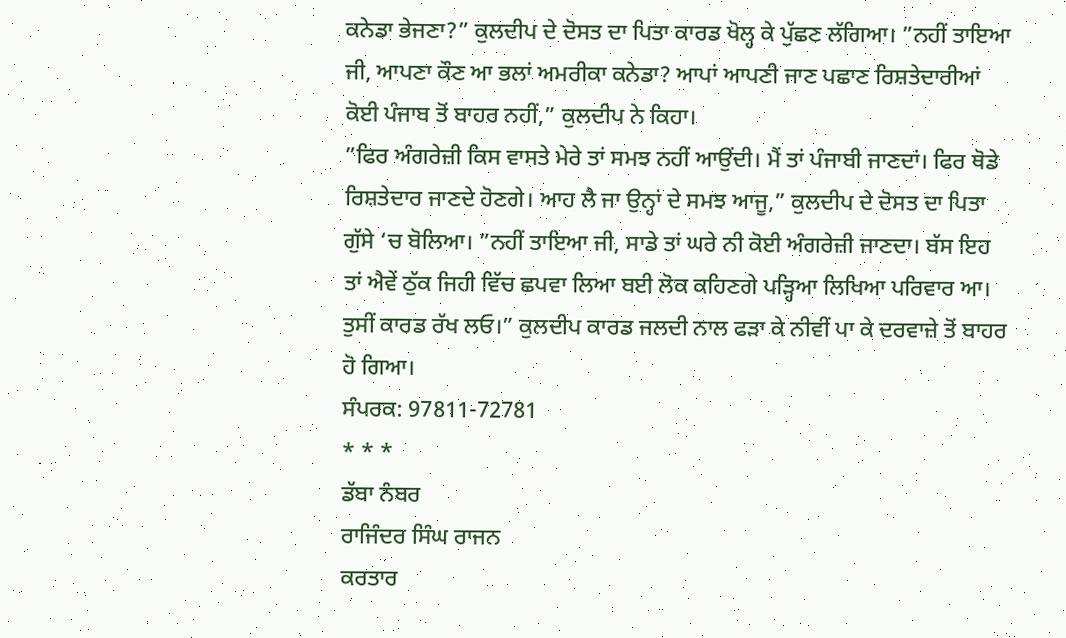ਕਨੇਡਾ ਭੇਜਣਾ?” ਕੁਲਦੀਪ ਦੇ ਦੋਸਤ ਦਾ ਪਿਤਾ ਕਾਰਡ ਖੋਲ੍ਹ ਕੇ ਪੁੱਛਣ ਲੱਗਿਆ। ”ਨਹੀਂ ਤਾਇਆ ਜੀ, ਆਪਣਾ ਕੌਣ ਆ ਭਲਾਂ ਅਮਰੀਕਾ ਕਨੇਡਾ? ਆਪਾਂ ਆਪਣੀ ਜਾਣ ਪਛਾਣ ਰਿਸ਼ਤੇਦਾਰੀਆਂ ਕੋਈ ਪੰਜਾਬ ਤੋਂ ਬਾਹਰ ਨਹੀਂ,” ਕੁਲਦੀਪ ਨੇ ਕਿਹਾ।
”ਫਿਰ ਅੰਗਰੇਜ਼ੀ ਕਿਸ ਵਾਸਤੇ ਮੇਰੇ ਤਾਂ ਸਮਝ ਨਹੀਂ ਆਉਂਦੀ। ਮੈਂ ਤਾਂ ਪੰਜਾਬੀ ਜਾਣਦਾਂ। ਫਿਰ ਥੋਡੇ ਰਿਸ਼ਤੇਦਾਰ ਜਾਣਦੇ ਹੋਣਗੇ। ਆਹ ਲੈ ਜਾ ਉਨ੍ਹਾਂ ਦੇ ਸਮਝ ਆਜੂ,” ਕੁਲਦੀਪ ਦੇ ਦੋਸਤ ਦਾ ਪਿਤਾ ਗੁੱਸੇ ‘ਚ ਬੋਲਿਆ। ”ਨਹੀਂ ਤਾਇਆ ਜੀ, ਸਾਡੇ ਤਾਂ ਘਰੇ ਨੀ ਕੋਈ ਅੰਗਰੇਜ਼ੀ ਜਾਣਦਾ। ਬੱਸ ਇਹ ਤਾਂ ਐਵੇਂ ਠੁੱਕ ਜਿਹੀ ਵਿੱਚ ਛਪਵਾ ਲਿਆ ਬਈ ਲੋਕ ਕਹਿਣਗੇ ਪੜ੍ਹਿਆ ਲਿਖਿਆ ਪਰਿਵਾਰ ਆ। ਤੁਸੀਂ ਕਾਰਡ ਰੱਖ ਲਓ।” ਕੁਲਦੀਪ ਕਾਰਡ ਜਲਦੀ ਨਾਲ ਫੜਾ ਕੇ ਨੀਵੀਂ ਪਾ ਕੇ ਦਰਵਾਜ਼ੇ ਤੋਂ ਬਾਹਰ ਹੋ ਗਿਆ।
ਸੰਪਰਕ: 97811-72781
* * *
ਡੱਬਾ ਨੰਬਰ
ਰਾਜਿੰਦਰ ਸਿੰਘ ਰਾਜਨ
ਕਰਤਾਰ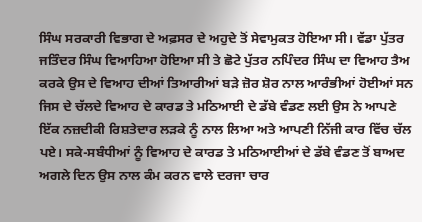ਸਿੰਘ ਸਰਕਾਰੀ ਵਿਭਾਗ ਦੇ ਅਫ਼ਸਰ ਦੇ ਅਹੁਦੇ ਤੋਂ ਸੇਵਾਮੁਕਤ ਹੋਇਆ ਸੀ। ਵੱਡਾ ਪੁੱਤਰ ਜਤਿੰਦਰ ਸਿੰਘ ਵਿਆਹਿਆ ਹੋਇਆ ਸੀ ਤੇ ਛੋਟੇ ਪੁੱਤਰ ਨਪਿੰਦਰ ਸਿੰਘ ਦਾ ਵਿਆਹ ਤੈਅ ਕਰਕੇ ਉਸ ਦੇ ਵਿਆਹ ਦੀਆਂ ਤਿਆਰੀਆਂ ਬੜੇ ਜ਼ੋਰ ਸ਼ੋਰ ਨਾਲ ਆਰੰਭੀਆਂ ਹੋਈਆਂ ਸਨ ਜਿਸ ਦੇ ਚੱਲਦੇ ਵਿਆਹ ਦੇ ਕਾਰਡ ਤੇ ਮਠਿਆਈ ਦੇ ਡੱਬੇ ਵੰਡਣ ਲਈ ਉਸ ਨੇ ਆਪਣੇ ਇੱਕ ਨਜ਼ਦੀਕੀ ਰਿਸ਼ਤੇਦਾਰ ਲੜਕੇ ਨੂੰ ਨਾਲ ਲਿਆ ਅਤੇ ਆਪਣੀ ਨਿੱਜੀ ਕਾਰ ਵਿੱਚ ਚੱਲ ਪਏ। ਸਕੇ-ਸਬੰਧੀਆਂ ਨੂੰ ਵਿਆਹ ਦੇ ਕਾਰਡ ਤੇ ਮਠਿਆਈਆਂ ਦੇ ਡੱਬੇ ਵੰਡਣ ਤੋਂ ਬਾਅਦ ਅਗਲੇ ਦਿਨ ਉਸ ਨਾਲ ਕੰਮ ਕਰਨ ਵਾਲੇ ਦਰਜਾ ਚਾਰ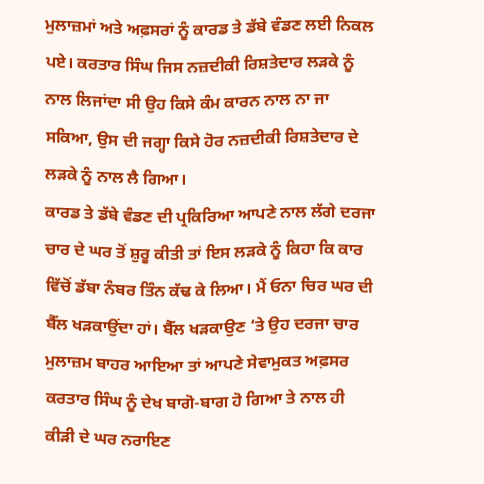ਮੁਲਾਜ਼ਮਾਂ ਅਤੇ ਅਫ਼ਸਰਾਂ ਨੂੰ ਕਾਰਡ ਤੇ ਡੱਬੇ ਵੰਡਣ ਲਈ ਨਿਕਲ ਪਏ। ਕਰਤਾਰ ਸਿੰਘ ਜਿਸ ਨਜ਼ਦੀਕੀ ਰਿਸ਼ਤੇਦਾਰ ਲੜਕੇ ਨੂੰ ਨਾਲ ਲਿਜਾਂਦਾ ਸੀ ਉਹ ਕਿਸੇ ਕੰਮ ਕਾਰਨ ਨਾਲ ਨਾ ਜਾ ਸਕਿਆ, ਉਸ ਦੀ ਜਗ੍ਹਾ ਕਿਸੇ ਹੋਰ ਨਜ਼ਦੀਕੀ ਰਿਸ਼ਤੇਦਾਰ ਦੇ ਲੜਕੇ ਨੂੰ ਨਾਲ ਲੈ ਗਿਆ।
ਕਾਰਡ ਤੇ ਡੱਬੇ ਵੰਡਣ ਦੀ ਪ੍ਰਕਿਰਿਆ ਆਪਣੇ ਨਾਲ ਲੱਗੇ ਦਰਜਾ ਚਾਰ ਦੇ ਘਰ ਤੋਂ ਸ਼ੁਰੂ ਕੀਤੀ ਤਾਂ ਇਸ ਲੜਕੇ ਨੂੰ ਕਿਹਾ ਕਿ ਕਾਰ ਵਿੱਚੋਂ ਡੱਬਾ ਨੰਬਰ ਤਿੰਨ ਕੱਢ ਕੇ ਲਿਆ। ਮੈਂ ਓਨਾ ਚਿਰ ਘਰ ਦੀ ਬੈੱਲ ਖੜਕਾਉਂਦਾ ਹਾਂ। ਬੈੱਲ ਖੜਕਾਉਣ ‘ਤੇ ਉਹ ਦਰਜਾ ਚਾਰ ਮੁਲਾਜ਼ਮ ਬਾਹਰ ਆਇਆ ਤਾਂ ਆਪਣੇ ਸੇਵਾਮੁਕਤ ਅਫ਼ਸਰ ਕਰਤਾਰ ਸਿੰਘ ਨੂੰ ਦੇਖ ਬਾਗੋ-ਬਾਗ ਹੋ ਗਿਆ ਤੇ ਨਾਲ ਹੀ ਕੀੜੀ ਦੇ ਘਰ ਨਰਾਇਣ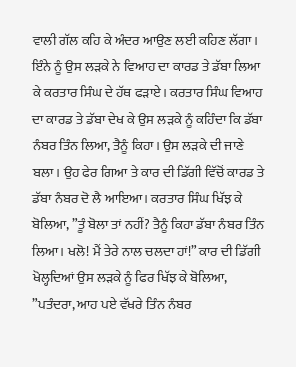ਵਾਲੀ ਗੱਲ ਕਹਿ ਕੇ ਅੰਦਰ ਆਉਣ ਲਈ ਕਹਿਣ ਲੱਗਾ। ਇੰਨੇ ਨੂੰ ਉਸ ਲੜਕੇ ਨੇ ਵਿਆਹ ਦਾ ਕਾਰਡ ਤੇ ਡੱਬਾ ਲਿਆ ਕੇ ਕਰਤਾਰ ਸਿੰਘ ਦੇ ਹੱਥ ਫੜਾਏ। ਕਰਤਾਰ ਸਿੰਘ ਵਿਆਹ ਦਾ ਕਾਰਡ ਤੇ ਡੱਬਾ ਦੇਖ ਕੇ ਉਸ ਲੜਕੇ ਨੂੰ ਕਹਿੰਦਾ ਕਿ ਡੱਬਾ ਨੰਬਰ ਤਿੰਨ ਲਿਆ, ਤੈਨੂੰ ਕਿਹਾ। ਉਸ ਲੜਕੇ ਦੀ ਜਾਣੇ ਬਲਾ। ਉਹ ਫੇਰ ਗਿਆ ਤੇ ਕਾਰ ਦੀ ਡਿੱਗੀ ਵਿੱਚੋਂ ਕਾਰਡ ਤੇ ਡੱਬਾ ਨੰਬਰ ਦੋ ਲੈ ਆਇਆ। ਕਰਤਾਰ ਸਿੰਘ ਖਿੱਝ ਕੇ ਬੋਲਿਆ, ”ਤੂੰ ਬੋਲਾ ਤਾਂ ਨਹੀਂ? ਤੈਨੂੰ ਕਿਹਾ ਡੱਬਾ ਨੰਬਰ ਤਿੰਨ ਲਿਆ। ਖਲੋ! ਮੈਂ ਤੇਰੇ ਨਾਲ ਚਲਦਾ ਹਾਂ!” ਕਾਰ ਦੀ ਡਿੱਗੀ ਖੋਲ੍ਹਦਿਆਂ ਉਸ ਲੜਕੇ ਨੂੰ ਫਿਰ ਖਿੱਝ ਕੇ ਬੋਲਿਆ, ”ਪਤੰਦਰਾ, ਆਹ ਪਏ ਵੱਖਰੇ ਤਿੰਨ ਨੰਬਰ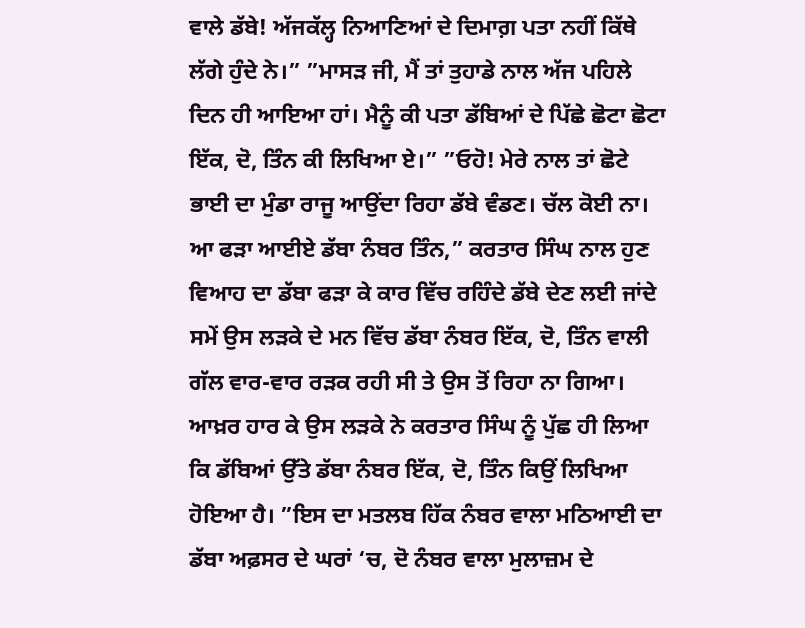ਵਾਲੇ ਡੱਬੇ! ਅੱਜਕੱਲ੍ਹ ਨਿਆਣਿਆਂ ਦੇ ਦਿਮਾਗ਼ ਪਤਾ ਨਹੀਂ ਕਿੱਥੇ ਲੱਗੇ ਹੁੰਦੇ ਨੇ।” ”ਮਾਸੜ ਜੀ, ਮੈਂ ਤਾਂ ਤੁਹਾਡੇ ਨਾਲ ਅੱਜ ਪਹਿਲੇ ਦਿਨ ਹੀ ਆਇਆ ਹਾਂ। ਮੈਨੂੰ ਕੀ ਪਤਾ ਡੱਬਿਆਂ ਦੇ ਪਿੱਛੇ ਛੋਟਾ ਛੋਟਾ ਇੱਕ, ਦੋ, ਤਿੰਨ ਕੀ ਲਿਖਿਆ ਏ।” ”ਓਹੋ! ਮੇਰੇ ਨਾਲ ਤਾਂ ਛੋਟੇ ਭਾਈ ਦਾ ਮੁੰਡਾ ਰਾਜੂ ਆਉਂਦਾ ਰਿਹਾ ਡੱਬੇ ਵੰਡਣ। ਚੱਲ ਕੋਈ ਨਾ। ਆ ਫੜਾ ਆਈਏ ਡੱਬਾ ਨੰਬਰ ਤਿੰਨ,” ਕਰਤਾਰ ਸਿੰਘ ਨਾਲ ਹੁਣ ਵਿਆਹ ਦਾ ਡੱਬਾ ਫੜਾ ਕੇ ਕਾਰ ਵਿੱਚ ਰਹਿੰਦੇ ਡੱਬੇ ਦੇਣ ਲਈ ਜਾਂਦੇ ਸਮੇਂ ਉਸ ਲੜਕੇ ਦੇ ਮਨ ਵਿੱਚ ਡੱਬਾ ਨੰਬਰ ਇੱਕ, ਦੋ, ਤਿੰਨ ਵਾਲੀ ਗੱਲ ਵਾਰ-ਵਾਰ ਰੜਕ ਰਹੀ ਸੀ ਤੇ ਉਸ ਤੋਂ ਰਿਹਾ ਨਾ ਗਿਆ। ਆਖ਼ਰ ਹਾਰ ਕੇ ਉਸ ਲੜਕੇ ਨੇ ਕਰਤਾਰ ਸਿੰਘ ਨੂੰ ਪੁੱਛ ਹੀ ਲਿਆ ਕਿ ਡੱਬਿਆਂ ਉੱਤੇ ਡੱਬਾ ਨੰਬਰ ਇੱਕ, ਦੋ, ਤਿੰਨ ਕਿਉਂ ਲਿਖਿਆ ਹੋਇਆ ਹੈ। ”ਇਸ ਦਾ ਮਤਲਬ ਹਿੱਕ ਨੰਬਰ ਵਾਲਾ ਮਠਿਆਈ ਦਾ ਡੱਬਾ ਅਫ਼ਸਰ ਦੇ ਘਰਾਂ ‘ਚ, ਦੋ ਨੰਬਰ ਵਾਲਾ ਮੁਲਾਜ਼ਮ ਦੇ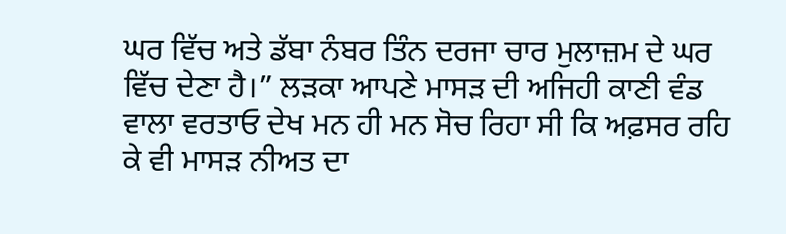ਘਰ ਵਿੱਚ ਅਤੇ ਡੱਬਾ ਨੰਬਰ ਤਿੰਨ ਦਰਜਾ ਚਾਰ ਮੁਲਾਜ਼ਮ ਦੇ ਘਰ ਵਿੱਚ ਦੇਣਾ ਹੈ।” ਲੜਕਾ ਆਪਣੇ ਮਾਸੜ ਦੀ ਅਜਿਹੀ ਕਾਣੀ ਵੰਡ ਵਾਲਾ ਵਰਤਾਓ ਦੇਖ ਮਨ ਹੀ ਮਨ ਸੋਚ ਰਿਹਾ ਸੀ ਕਿ ਅਫ਼ਸਰ ਰਹਿ ਕੇ ਵੀ ਮਾਸੜ ਨੀਅਤ ਦਾ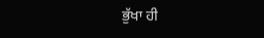ਭੁੱਖਾ ਹੀ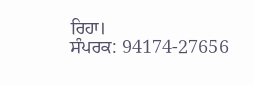ਰਿਹਾ।
ਸੰਪਰਕ: 94174-27656